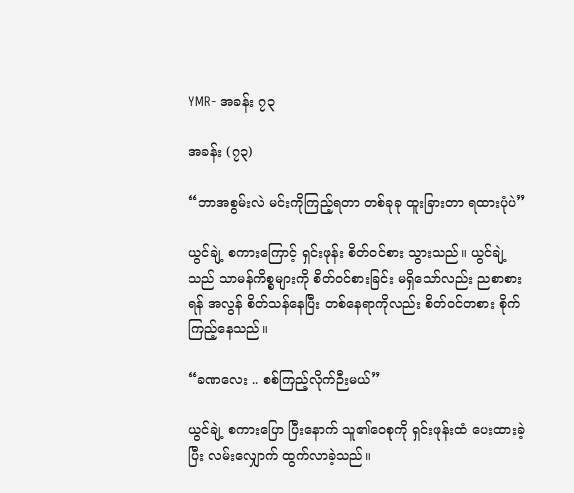YMR- အခန်း ၇၃

အခန်း (၇၃)

“ဘာအစွမ်းလဲ မင်းကိုကြည့်ရတာ တစ်ခုခု ထူးခြားတာ ရထားပုံပဲ”

ယွင်ချဲ့ စကားကြောင့် ရှင်းဖုန်း စိတ်ဝင်စား သွားသည်။ ယွင်ချဲ့သည် သာမန်ကိစ္စများကို စိတ်ဝင်စားခြင်း မရှိသော်လည်း ညစာစားရန် အလွန် စိတ်သန်နေပြီး တစ်နေရာကိုလည်း စိတ်ဝင်တစား စိုက်ကြည့်နေသည်။

“ခဏလေး .. စစ်ကြည့်လိုက်ဉီးမယ်”

ယွင်ချဲ့ စကားပြော ပြီးနောက် သူ၏ဝေစုကို ရှင်းဖုန်းထံ ပေးထားခဲ့ပြီး လမ်းလျှောက် ထွက်လာခဲ့သည်။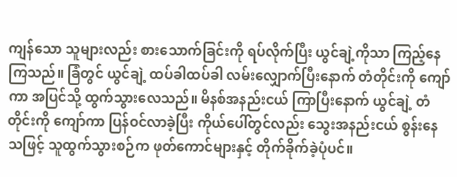ကျန်သော သူများလည်း စားသောက်ခြင်းကို ရပ်လိုက်ပြီး ယွင်ချဲ့ကိုသာ ကြည့်နေကြသည်။ ခြံတွင် ယွင်ချဲ့ ထပ်ခါထပ်ခါ လမ်းလျှောက်ပြီးနောက် တံတိုင်းကို ကျော်ကာ အပြင်သို့ ထွက်သွားလေသည်။ မိနစ်အနည်းငယ် ကြာပြီးနောက် ယွင်ချဲ့ တံတိုင်းကို ကျော်ကာ ပြန်ဝင်လာခဲ့ပြီး ကိုယ်ပေါ်တွင်လည်း သွေးအနည်းငယ် စွန်းနေသဖြင့် သူထွက်သွားစဉ်က ဖုတ်ကောင်များနှင့် တိုက်ခိုက်ခဲ့ပုံပင်။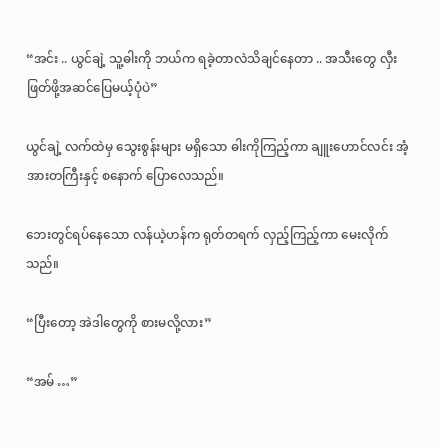“အင်း .. ယွင်ချဲ့ သူ့ဓါးကို ဘယ်က ရခဲ့တာလဲသိချင်နေတာ .. အသီးတွေ လှီးဖြတ်ဖို့အဆင်ပြေမယ့်ပုံပဲ”

ယွင်ချဲ့ လက်ထဲမှ သွေးစွန်းများ မရှိသော ဓါးကိုကြည့်ကာ ချူးဟောင်လင်း အံ့အားတကြီးနှင့် စနောက် ပြောလေသည်။

ဘေးတွင်ရပ်နေသော လန်ယဲ့ဟန်က ရုတ်တရက် လှည့်ကြည့်ကာ မေးလိုက်သည်။

“ပြီးတော့ အဲဒါတွေကို စားမလို့လား”

“အမ် …”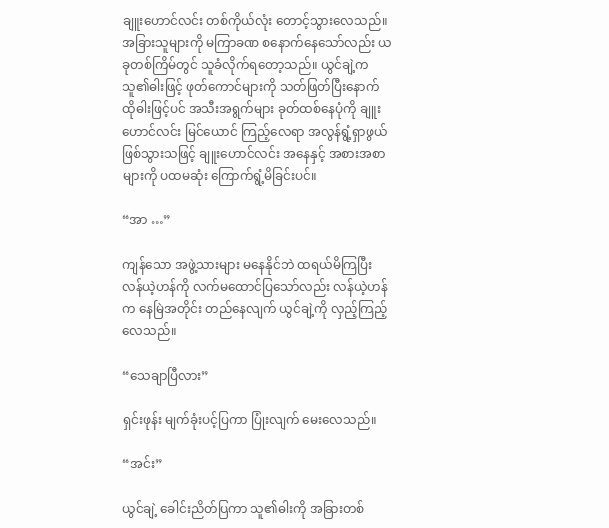ချူးဟောင်လင်း တစ်ကိုယ်လုံး တောင့်သွားလေသည်။ အခြားသူများကို မကြာခဏ စနောက်နေသော်လည်း ယခုတစ်ကြိမ်တွင် သူခံလိုက်ရတော့သည်။ ယွင်ချဲ့က သူ၏ဓါးဖြင့် ဖုတ်ကောင်များကို သတ်ဖြတ်ပြီးနောက် ထိုဓါးဖြင့်ပင် အသီးအရွက်များ ခုတ်ထစ်နေပုံကို ချူးဟောင်လင်း မြင်ယောင် ကြည့်လေရာ အလွန်ရွံ့ရှာဖွယ် ဖြစ်သွားသဖြင့် ချူးဟောင်လင်း အနေနှင့် အစားအစာများကို ပထမဆုံး ကြောက်ရွံ့မိခြင်းပင်။

“အာ …”

ကျန်သော အဖွဲ့သားများ မနေနိုင်ဘဲ ထရယ်မိကြပြီး လန်ယဲ့ဟန်ကို လက်မထောင်ပြသော်လည်း လန်ယဲ့ဟန်က နေမြဲအတိုင်း တည်နေလျက် ယွင်ချဲ့ကို လှည့်ကြည့်လေသည်။

“သေချာပြီလား”

ရှင်းဖုန်း မျက်ခုံးပင့်ပြကာ ပြုံးလျက် မေးလေသည်။

“အင်း”

ယွင်ချဲ့ ခေါင်းညိတ်ပြကာ သူ၏ဓါးကို အခြားတစ်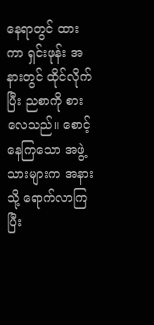နေရာတွင် ထားကာ ရှင်းဖုန်း အနားတွင် ထိုင်လိုက်ပြီး ညစာကို စားလေသည်။ စောင့်နေကြသော အဖွဲ့သားများက အနားသို့ ရောက်လာကြပြီး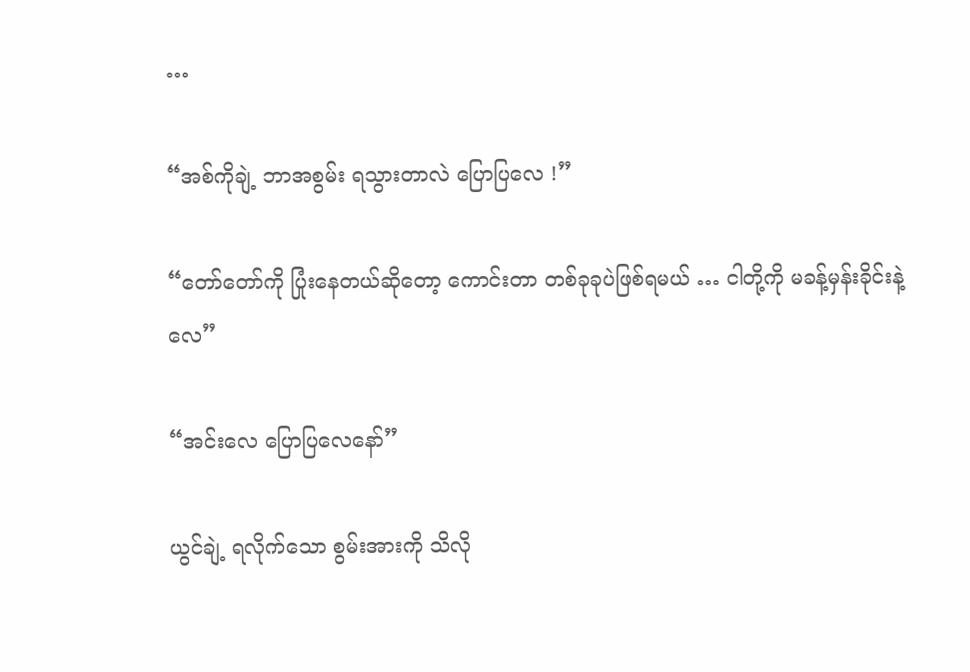…

“အစ်ကိုချဲ့ ဘာအစွမ်း ရသွားတာလဲ ပြောပြလေ !”

“တော်တော်ကို ပြုံးနေတယ်ဆိုတော့ ကောင်းတာ တစ်ခုခုပဲဖြစ်ရမယ် … ငါတို့ကို မခန့်မှန်းခိုင်းနဲ့လေ”

“အင်းလေ ပြောပြလေနော်”

ယွင်ချဲ့ ရလိုက်သော စွမ်းအားကို သိလို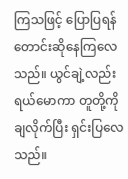ကြသဖြင့် ပြောပြရန် တောင်းဆိုနေကြလေသည်။ ယွင်ချဲ့လည်း ရယ်မောကာ တူတို့ကို ချလိုက်ပြီး ရှင်းပြလေသည်။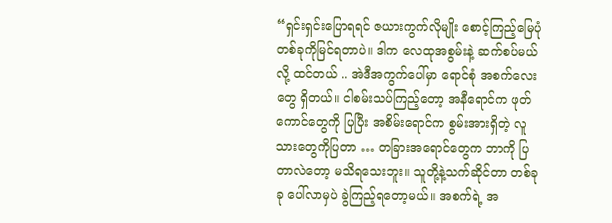“ရှင်းရှင်းပြောရရင် ဇယားကွက်လိုမျိုး စောင့်ကြည့်မြေပုံ တစ်ခုကိုမြင်ရတာပဲ။ ဒါက လေထုအစွမ်းနဲ့ ဆက်စပ်မယ်လို့ ထင်တယ် .. အဲဒီအကွက်ပေါ်မှာ ရောင်စုံ အစက်လေးတွေ ရှိတယ်။ ငါစမ်းသပ်ကြည့်တော့ အနီရောင်က ဖုတ်ကောင်တွေကို ပြပြီး အစိမ်းရောင်က စွမ်းအားရှိတဲ့ လူသားတွေကိုပြတာ … တခြားအရောင်တွေက ဘာကို ပြတာလဲတော့ မသိရသေးဘူး။ သူတို့နဲ့သက်ဆိုင်တာ တစ်ခုခု ပေါ်လာမှပဲ ခွဲကြည့်ရတော့မယ်။ အစက်ရဲ့ အ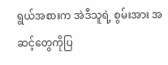ရွယ်အစားက အဲဒီသူရဲ့ စွမ်းအား အဆင့်တွေကိုပြ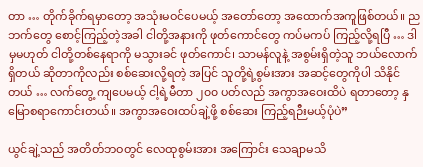တာ … တိုက်ခိုက်ရမှာတော့ အသုံးမဝင်ပေမယ့် အတော်တော့ အထောက်အကူဖြစ်တယ်။ ညဘက်တွေ စောင့်ကြည့်တဲ့အခါ ငါတို့အနားကို ဖုတ်ကောင်တွေ ကပ်မကပ် ကြည့်လို့ရပြီ … ဒါမှမဟုတ် ငါတို့တစ်နေရာကို မသွားခင် ဖုတ်ကောင်၊ သာမန်လူနဲ့ အစွမ်းရှိတဲ့သူ ဘယ်လောက် ရှိတယ် ဆိုတာကိုလည်း စစ်ဆေးလို့ရတဲ့ အပြင် သူတို့ရဲ့စွမ်းအား အဆင့်တွေကိုပါ သိနိုင်တယ် … လက်တွေ့ ကျပေမယ့် ငါ့ရဲ့မီတာ ၂၀၀ ပတ်လည် အကွာအဝေးထိပဲ ရတာတော့ နှမြောစရာကောင်းတယ်။ အကွာအဝေးထပ်ချဲ့ဖို့ စစ်ဆေး ကြည့်ရဉီးမယ့်ပုံပဲ”

ယွင်ချဲ့သည် အတိတ်ဘဝတွင် လေထုစွမ်းအား အကြောင်း သေချာမသိ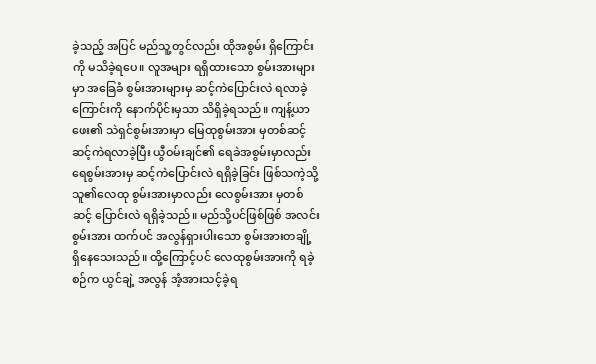ခဲ့သည့် အပြင် မည်သူ့တွင်လည်း ထိုအစွမ်း ရှိကြောင်းကို မသိခဲ့ရပေ။ လူအများ ရရှိထားသော စွမ်းအားများမှာ အခြေခံ စွမ်းအားများမှ ဆင့်ကဲပြောင်းလဲ ရလာခဲ့ကြောင်းကို နောက်ပိုင်းမှသာ သိရှိခဲ့ရသည်။ ကျန့်ယာဖေး၏ သဲရှင်စွမ်းအားမှာ မြေထုစွမ်းအား မှတစ်ဆင့် ဆင့်ကဲရလာခဲ့ပြီး ယွီဝမ်းချင်၏ ရေခဲအစွမ်းမှာလည်း ရေစွမ်းအားမှ ဆင့်ကဲပြောင်းလဲ ရရှိခဲ့ခြင်း ဖြစ်သကဲ့သို့ သူ၏လေထု စွမ်းအားမှာလည်း လေစွမ်းအား မှတစ်ဆင့် ပြောင်းလဲ ရရှိခဲ့သည်။ မည်သို့ပင်ဖြစ်ဖြစ် အလင်းစွမ်းအား ထက်ပင် အလွန်ရှားပါးသော စွမ်းအားတချို့ ရှိနေသေးသည်။ ထို့ကြောင့်ပင် လေထုစွမ်းအားကို ရခဲ့စဉ်က ယွင်ချဲ့ အလွန် အံ့အားသင့်ခဲ့ရ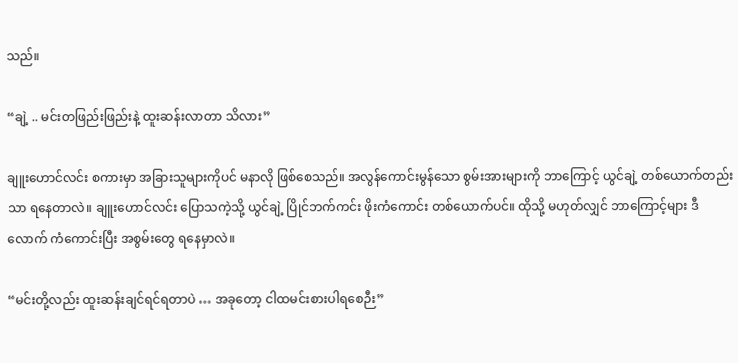သည်။

“ချဲ့ .. မင်းတဖြည်းဖြည်းနဲ့ ထူးဆန်းလာတာ သိလား”

ချူးဟောင်လင်း စကားမှာ အခြားသူများကိုပင် မနာလို ဖြစ်စေသည်။ အလွန်ကောင်းမွန်သော စွမ်းအားများကို ဘာကြောင့် ယွင်ချဲ့ တစ်ယောက်တည်းသာ ရနေတာလဲ။ ချူးဟောင်လင်း ပြောသကဲ့သို့ ယွင်ချဲ့ ပြိုင်ဘက်ကင်း ဖိုးကံကောင်း တစ်ယောက်ပင်။ ထိုသို့ မဟုတ်လျှင် ဘာကြောင့်များ ဒီလောက် ကံကောင်းပြီး အစွမ်းတွေ ရနေမှာလဲ။

“မင်းတို့လည်း ထူးဆန်းချင်ရင်ရတာပဲ … အခုတော့ ငါထမင်းစားပါရစေဉီး”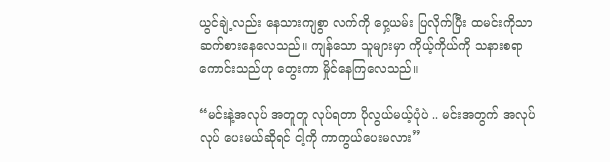ယွင်ချဲ့လည်း နေသားကျစွာ လက်ကို ဝှေ့ယမ်း ပြလိုက်ပြီး ထမင်းကိုသာ ဆက်စားနေလေသည်။ ကျန်သော သူများမှာ ကိုယ့်ကိုယ်ကို သနားစရာ ကောင်းသည်ဟု တွေးကာ မှိုင်နေကြလေသည်။

“မင်းနဲ့အလုပ် အတူတူ လုပ်ရတာ ပိုလွယ်မယ့်ပုံပဲ .. မင်းအတွက် အလုပ်လုပ် ပေးမယ်ဆိုရင် ငါ့ကို ကာကွယ်ပေးမလား”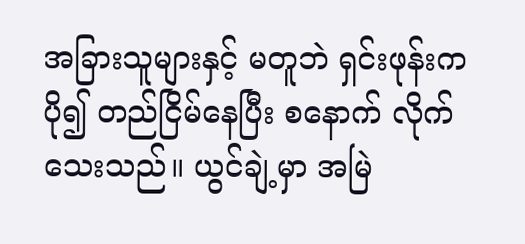အခြားသူများနှင့် မတူဘဲ ရှင်းဖုန်းက ပို၍ တည်ငြိမ်နေပြီး စနောက် လိုက်သေးသည်။ ယွင်ချဲ့မှာ အမြဲ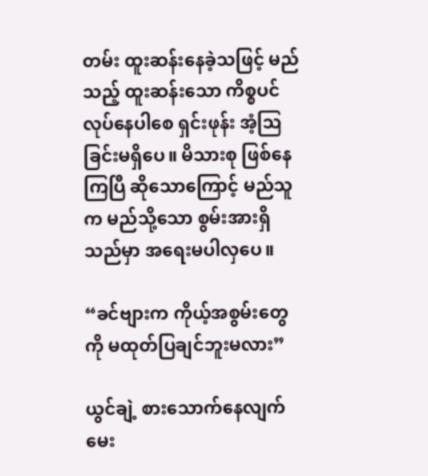တမ်း ထူးဆန်းနေခဲ့သဖြင့် မည်သည့် ထူးဆန်းသော ကိစ္စပင် လုပ်နေပါစေ ရှင်းဖုန်း အံ့ဩခြင်းမရှိပေ။ မိသားစု ဖြစ်နေကြပြီ ဆိုသောကြောင့် မည်သူက မည်သို့သော စွမ်းအားရှိသည်မှာ အရေးမပါလှပေ။

“ခင်ဗျားက ကိုယ့်အစွမ်းတွေကို မထုတ်ပြချင်ဘူးမလား”

ယွင်ချဲ့ စားသောက်နေလျက် မေး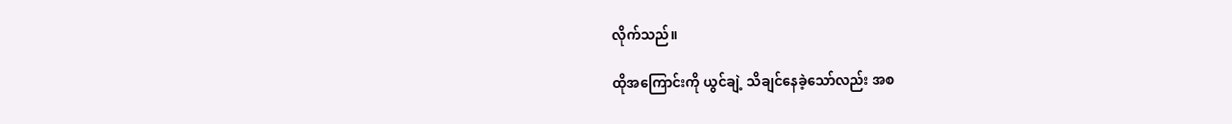လိုက်သည်။

ထိုအကြောင်းကို ယွင်ချဲ့ သိချင်နေခဲ့သော်လည်း အစ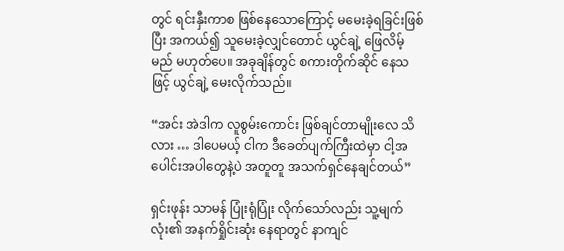တွင် ရင်းနှီးကာစ ဖြစ်နေသောကြောင့် မမေးခဲ့ရခြင်းဖြစ်ပြီး အကယ်၍ သူမေးခဲ့လျှင်တောင် ယွင်ချဲ့ ဖြေလိမ့်မည် မဟုတ်ပေ။ အခုချိန်တွင် စကားတိုက်ဆိုင် နေသဖြင့် ယွင်ချဲ့ မေးလိုက်သည်။

“အင်း အဲဒါက လူစွမ်းကောင်း ဖြစ်ချင်တာမျိုးလေ သိလား … ဒါပေမယ့် ငါက ဒီခေတ်ပျက်ကြီးထဲမှာ ငါ့အပေါင်းအပါတွေနဲ့ပဲ အတူတူ အသက်ရှင်နေချင်တယ်”

ရှင်းဖုန်း သာမန် ပြုံးရုံပြုံး လိုက်သော်လည်း သူ့မျက်လုံး၏ အနက်ရှိုင်းဆုံး နေရာတွင် နာကျင်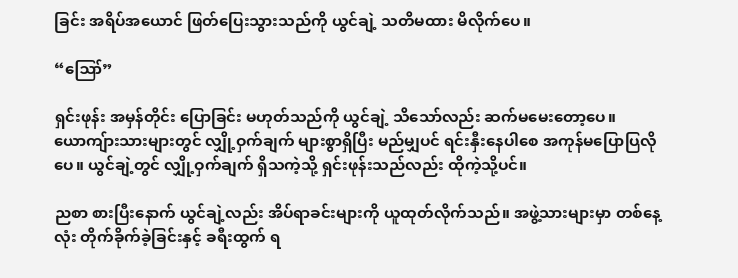ခြင်း အရိပ်အယောင် ဖြတ်ပြေးသွားသည်ကို ယွင်ချဲ့ သတိမထား မိလိုက်ပေ။

“ဪ”

ရှင်းဖုန်း အမှန်တိုင်း ပြောခြင်း မဟုတ်သည်ကို ယွင်ချဲ့ သိသော်လည်း ဆက်မမေးတော့ပေ။ ယောကျ်ားသားများတွင် လျှို့ဝှက်ချက် များစွာရှိပြီး မည်မျှပင် ရင်းနှီးနေပါစေ အကုန်မပြောပြလိုပေ။ ယွင်ချဲ့တွင် လျှို့ဝှက်ချက် ရှိသကဲ့သို့ ရှင်းဖုန်းသည်လည်း ထိုကဲ့သို့ပင်။

ညစာ စားပြီးနောက် ယွင်ချဲ့လည်း အိပ်ရာခင်းများကို ယူထုတ်လိုက်သည်။ အဖွဲ့သားများမှာ တစ်နေ့လုံး တိုက်ခိုက်ခဲ့ခြင်းနှင့် ခရီးထွက် ရ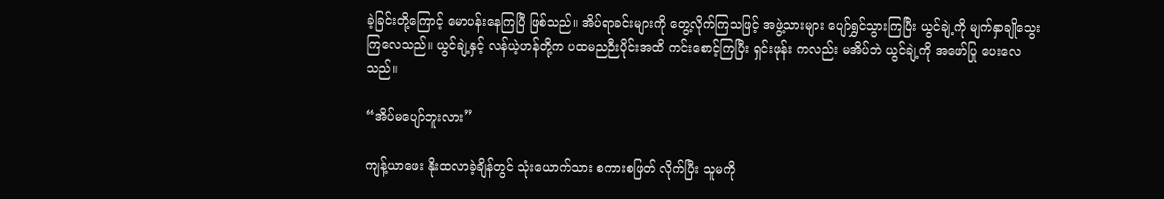ခဲ့ခြင်းတို့ကြောင့် မောပန်းနေကြပြီ ဖြစ်သည်။ အိပ်ရာခင်းများကို တွေ့လိုက်ကြသဖြင့် အဖွဲ့သားများ ပျော်ရွှင်သွားကြပြီး ယွင်ချဲ့ကို မျက်နှာချိုသွေးကြလေသည်။ ယွင်ချဲ့နှင့် လန်ယဲ့ဟန်တို့က ပထမညဉီးပိုင်းအထိ ကင်းစောင့်ကြပြီး ရှင်းဖုန်း ကလည်း မအိပ်ဘဲ ယွင်ချဲ့ကို အဖော်ပြု ပေးလေသည်။

“အိပ်မပျော်ဘူးလား”

ကျန့်ယာဖေး နိုးထလာခဲ့ချိန်တွင် သုံးယောက်သား စကားစဖြတ် လိုက်ပြီး သူမကို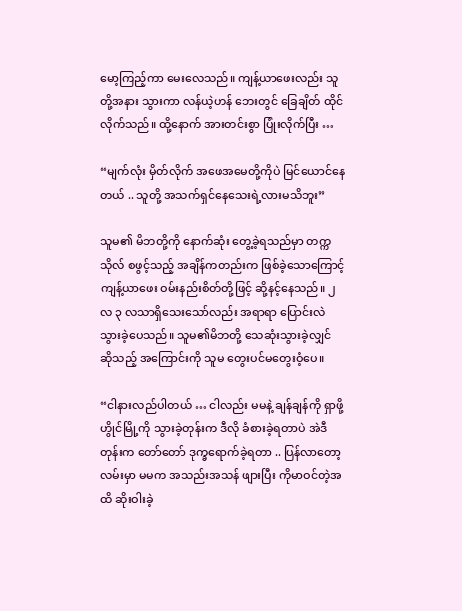မော့ကြည့်ကာ မေးလေသည်။ ကျန့်ယာဖေးလည်း သူတို့အနား သွားကာ လန်ယဲ့ဟန် ဘေးတွင် ခြေချိတ် ထိုင်လိုက်သည်။ ထို့နောက် အားတင်းစွာ ပြုံးလိုက်ပြီး …

“မျက်လုံး မှိတ်လိုက် အဖေအမေတို့ကိုပဲ မြင်ယောင်နေတယ် .. သူတို့ အသက်ရှင်နေသေးရဲ့လားမသိဘူး”

သူမ၏ မိဘတို့ကို နောက်ဆုံး တွေ့ခဲ့ရသည်မှာ တက္ကသိုလ် စဖွင့်သည့် အချိန်ကတည်းက ဖြစ်ခဲ့သောကြောင့် ကျန့်ယာဖေး ဝမ်းနည်းစိတ်တို့ဖြင့် ဆို့နင့်နေသည်။ ၂ လ ၃ လသာရှိသေးသော်လည်း အရာရာ ပြောင်းလဲ သွားခဲ့ပေသည်။ သူမ၏မိဘတို့ သေဆုံးသွားခဲ့လျှင် ဆိုသည့် အကြောင်းကို သူမ တွေးပင်မတွေးဝံ့ပေ။

“ငါနားလည်ပါတယ် … ငါလည်း မမနဲ့ ချန်ချန်ကို ရှာဖို့ ဟွိုင်မြို့ကို သွားခဲ့တုန်းက ဒီလို ခံစားခဲ့ရတာပဲ အဲဒီတုန်းက တော်တော် ဒုက္ခရောက်ခဲ့ရတာ .. ပြန်လာတော့ လမ်းမှာ မမက အသည်းအသန် ဖျားပြီး ကိုမာဝင်တဲ့အထိ ဆိုးဝါးခဲ့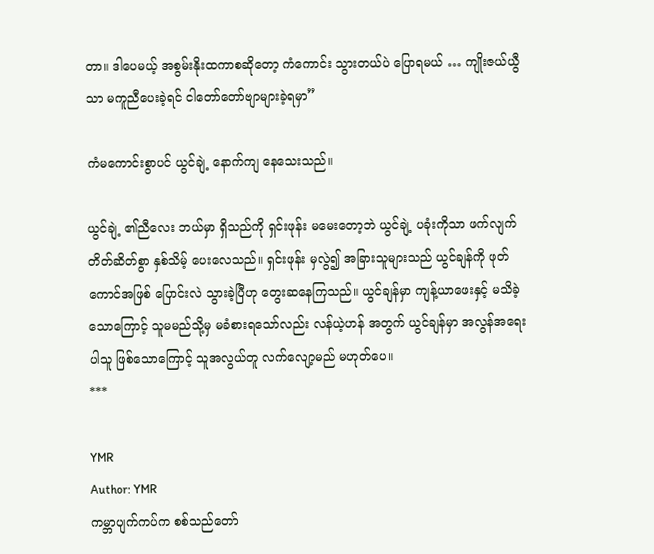တာ။ ဒါပေမယ့် အစွမ်းနိုးထကာစဆိုတော့ ကံကောင်း သွားတယ်ပဲ ပြောရမယ် … ကျိုးဇယ်ယွီသာ မကူညီပေးခဲ့ရင် ငါတော်တော်ဗျာများခဲ့ရမှာ”

ကံမကောင်းစွာပင် ယွင်ချဲ့ နောက်ကျ နေသေးသည်။

ယွင်ချဲ့ ၏ညီလေး ဘယ်မှာ ရှိသည်ကို ရှင်းဖုန်း မမေးတော့ဘဲ ယွင်ချဲ့ ပခုံးကိုသာ ဖက်လျက် တိတ်ဆိတ်စွာ နှစ်သိမ့် ပေးလေသည်။ ရှင်းဖုန်း မှလွဲ၍ အခြားသူများသည် ယွင်ချန်ကို ဖုတ်ကောင်အဖြစ် ပြောင်းလဲ သွားခဲ့ပြီဟု တွေးဆနေကြသည်။ ယွင်ချန်မှာ ကျန့်ယာဖေးနှင့် မသိခဲ့သောကြောင့် သူမမည်သို့မှ မခံစားရသော်လည်း လန်ယဲ့ဟန် အတွက် ယွင်ချန်မှာ အလွန်အရေးပါသူ ဖြစ်သောကြောင့် သူအလွယ်တူ လက်လျော့မည် မဟုတ်ပေ။
***

YMR
Author: YMR
ကမ္ဘာပျက်ကပ်က စစ်သည်တော်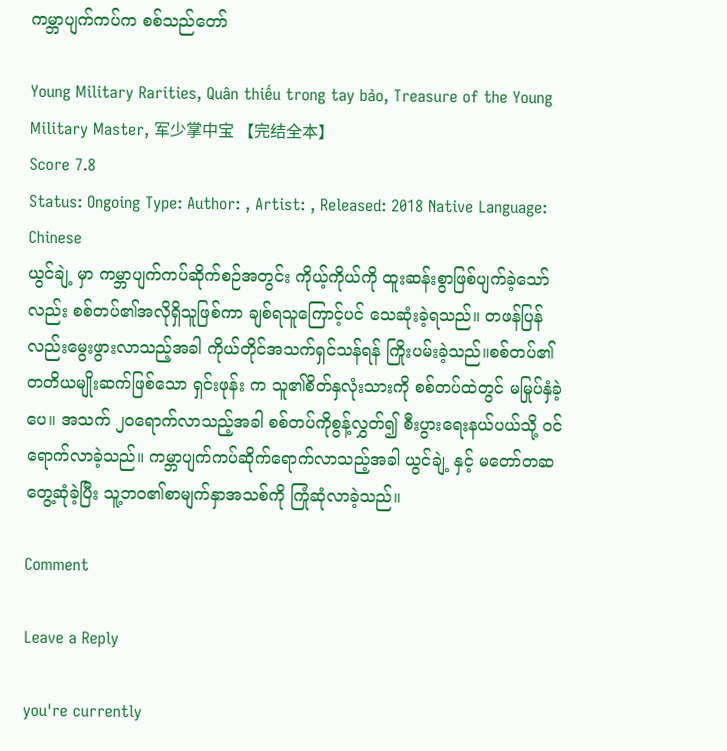ကမ္ဘာပျက်ကပ်က စစ်သည်တော်

Young Military Rarities, Quân thiếu trong tay bảo, Treasure of the Young Military Master, 军少掌中宝 【完结全本】
Score 7.8
Status: Ongoing Type: Author: , Artist: , Released: 2018 Native Language: Chinese
ယွင်ချဲ့ မှာ ကမ္ဘာပျက်ကပ်ဆိုက်စဉ်အတွင်း ကိုယ့်ကိုယ်ကို ထူးဆန်းစွာဖြစ်ပျက်ခဲ့သော်လည်း စစ်တပ်၏အလိုရှိသူဖြစ်ကာ ချစ်ရသူကြောင့်ပင် သေဆုံးခဲ့ရသည်။ တဖန်ပြန်လည်းမွေးဖွားလာသည့်အခါ ကိုယ်တိုင်အသက်ရှင်သန်ရန် ကြိုးပမ်းခဲ့သည်။စစ်တပ်၏တတိယမျိုးဆက်ဖြစ်သော ရှင်းဖုန်း က သူ၏စိတ်နှလုံးသားကို စစ်တပ်ထဲတွင် မမြုပ်နှံခဲ့ပေ။ အသက် ၂၀ရောက်လာသည့်အခါ စစ်တပ်ကိုစွန့်လွှတ်၍ စီးပွားရေးနယ်ပယ်သို့ ဝင်ရောက်လာခဲ့သည်။ ကမ္ဘာပျက်ကပ်ဆိုက်ရောက်လာသည့်အခါ ယွင်ချဲ့ နှင့် မတော်တဆတွေ့ဆုံခဲ့ပြီး သူ့ဘဝ၏စာမျက်နှာအသစ်ကို ကြုံဆုံလာခဲ့သည်။

Comment

Leave a Reply

you're currently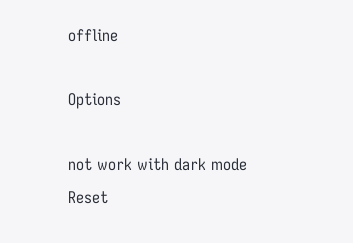offline

Options

not work with dark mode
Reset